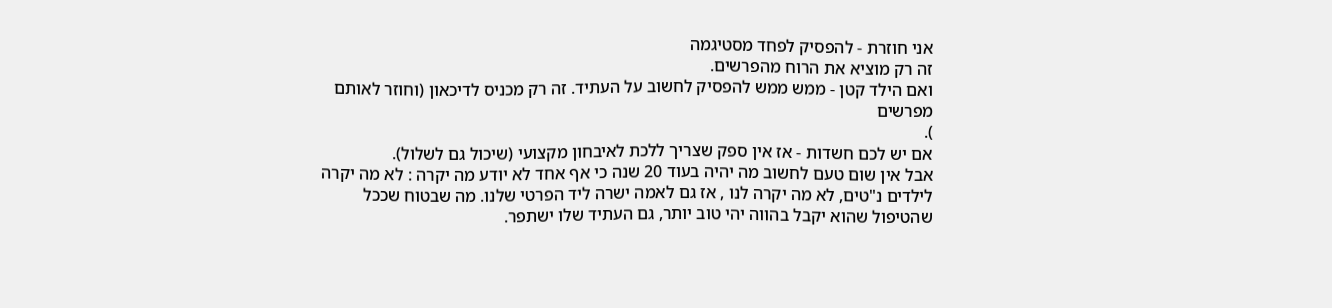אני חוזרת - להפסיק לפחד מסטיגמה
זה רק מוציא את הרוח מהפרשים.
ואם הילד קטן - ממש ממש להפסיק לחשוב על העתיד. זה רק מכניס לדיכאון (וחוזר לאותם מפרשים
).
אם יש לכם חשדות - אז אין ספק שצריך ללכת לאיבחון מקצועי (שיכול גם לשלול).
אבל אין שום טעם לחשוב מה יהיה בעוד 20 שנה כי אף אחד לא יודע מה יקרה : לא מה יקרה לילדים נ"טים, לא מה יקרה לנו , אז גם לאמה ישרה ליד הפרטי שלנו. מה שבטוח שככל שהטיפול שהוא יקבל בהווה יהי טוב יותר, גם העתיד שלו ישתפר.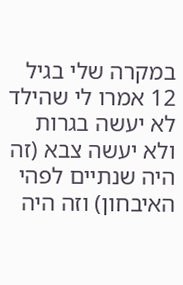במקרה שלי בגיל 12 אמרו לי שהילד לא יעשה בגרות ולא יעשה צבא (זה היה שנתיים לפהי האיבחון) וזה היה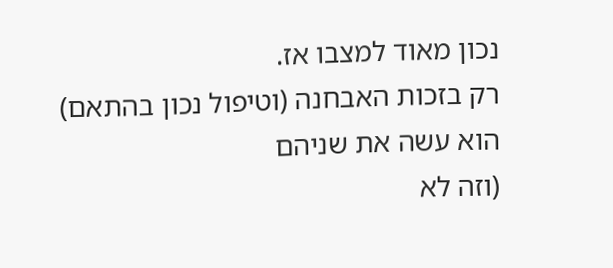נכון מאוד למצבו אז.
רק בזכות האבחנה (וטיפול נכון בהתאם) הוא עשה את שניהם
(וזה לא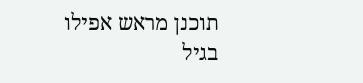תוכנן מראש אפילו בגיל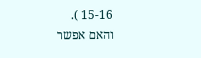15-16 ).
והאם אפשר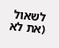לשאול (את לא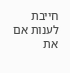חייבת לענות אם את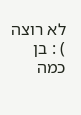לא רוצה ) : בן כמה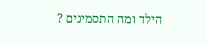הילד ומה התסמינים ?